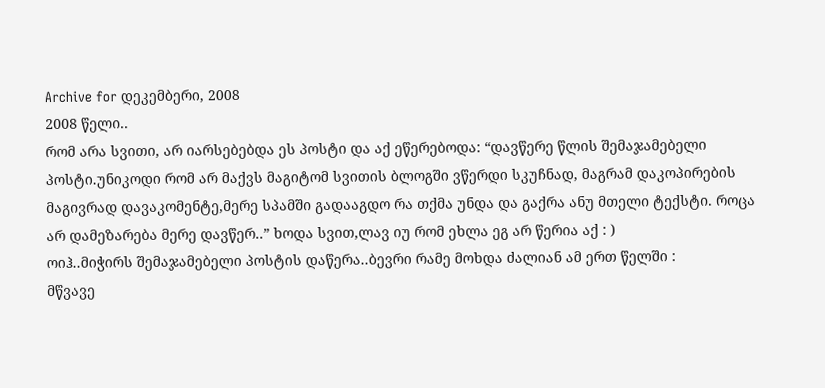Archive for დეკემბერი, 2008
2008 წელი..
რომ არა სვითი, არ იარსებებდა ეს პოსტი და აქ ეწერებოდა: “დავწერე წლის შემაჯამებელი პოსტი.უნიკოდი რომ არ მაქვს მაგიტომ სვითის ბლოგში ვწერდი სკუჩნად, მაგრამ დაკოპირების მაგივრად დავაკომენტე,მერე სპამში გადააგდო რა თქმა უნდა და გაქრა ანუ მთელი ტექსტი. როცა არ დამეზარება მერე დავწერ..” ხოდა სვით,ლავ იუ რომ ეხლა ეგ არ წერია აქ : )
ოიჰ..მიჭირს შემაჯამებელი პოსტის დაწერა..ბევრი რამე მოხდა ძალიან ამ ერთ წელში :
მწვავე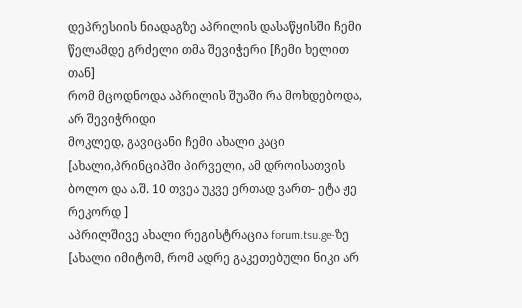დეპრესიის ნიადაგზე აპრილის დასაწყისში ჩემი წელამდე გრძელი თმა შევიჭერი [ჩემი ხელით თან]
რომ მცოდნოდა აპრილის შუაში რა მოხდებოდა, არ შევიჭრიდი
მოკლედ, გავიცანი ჩემი ახალი კაცი [ახალი,პრინციპში პირველი, ამ დროისათვის ბოლო და ა.შ. 10 თვეა უკვე ერთად ვართ- ეტა ჟე რეკორდ ]
აპრილშივე ახალი რეგისტრაცია forum.tsu.ge-ზე [ახალი იმიტომ, რომ ადრე გაკეთებული ნიკი არ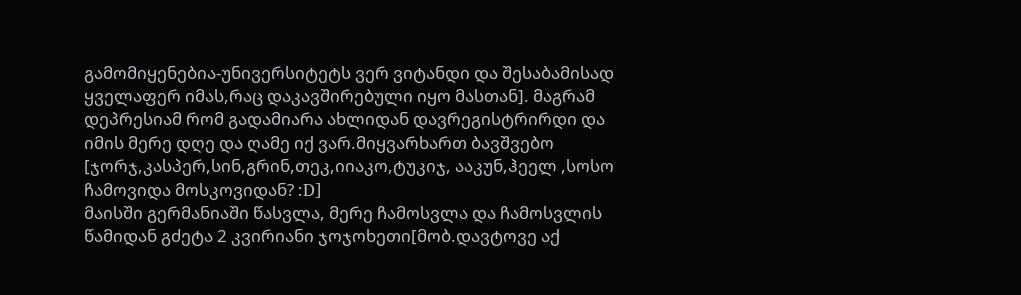გამომიყენებია-უნივერსიტეტს ვერ ვიტანდი და შესაბამისად ყველაფერ იმას,რაც დაკავშირებული იყო მასთან]. მაგრამ დეპრესიამ რომ გადამიარა ახლიდან დავრეგისტრირდი და იმის მერე დღე და ღამე იქ ვარ.მიყვარხართ ბავშვებო [ჯორჯ,კასპერ,სინ,გრინ,თეკ,იიაკო,ტუკიჯ, ააკუნ,ჰეელ ,სოსო ჩამოვიდა მოსკოვიდან? :D]
მაისში გერმანიაში წასვლა, მერე ჩამოსვლა და ჩამოსვლის წამიდან გძეტა 2 კვირიანი ჯოჯოხეთი[მობ.დავტოვე აქ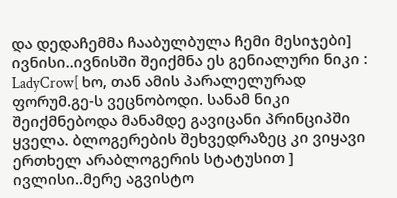და დედაჩემმა ჩააბულბულა ჩემი მესიჯები]
ივნისი..ივნისში შეიქმნა ეს გენიალური ნიკი : LadyCrow[ ხო, თან ამის პარალელურად ფორუმ.გე-ს ვეცნობოდი. სანამ ნიკი შეიქმნებოდა მანამდე გავიცანი პრინციპში ყველა. ბლოგერების შეხვედრაზეც კი ვიყავი ერთხელ არაბლოგერის სტატუსით ]
ივლისი..მერე აგვისტო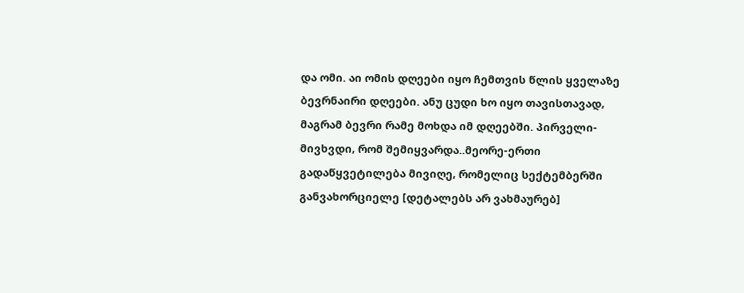და ომი. აი ომის დღეები იყო ჩემთვის წლის ყველაზე ბევრნაირი დღეები. ანუ ცუდი ხო იყო თავისთავად, მაგრამ ბევრი რამე მოხდა იმ დღეებში. პირველი- მივხვდი, რომ შემიყვარდა..მეორე-ერთი გადაწყვეტილება მივიღე, რომელიც სექტემბერში განვახორციელე [დეტალებს არ ვახმაურებ]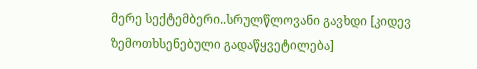მერე სექტემბერი..სრულწლოვანი გავხდი [კიდევ ზემოთხსენებული გადაწყვეტილება]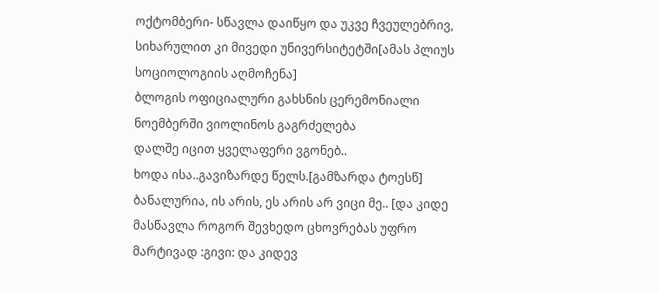ოქტომბერი- სწავლა დაიწყო და უკვე ჩვეულებრივ, სიხარულით კი მივედი უნივერსიტეტში[ამას პლიუს სოციოლოგიის აღმოჩენა]
ბლოგის ოფიციალური გახსნის ცერემონიალი
ნოემბერში ვიოლინოს გაგრძელება
დალშე იცით ყველაფერი ვგონებ..
ხოდა ისა..გავიზარდე წელს.[გამზარდა ტოესწ]
ბანალურია, ის არის, ეს არის არ ვიცი მე.. [და კიდე მასწავლა როგორ შევხედო ცხოვრებას უფრო მარტივად :გივი: და კიდევ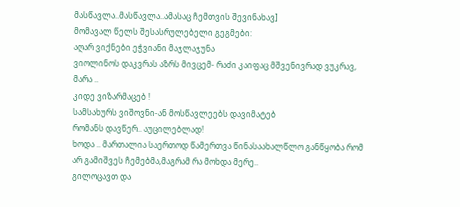მასწავლა..მასწავლა..ამასაც ჩემთვის შევინახავ]
მომავალ წელს შესასრულებელი გეგმები:
აღარ ვიქნები ეჭვიანი მაჯლაჯუნა
ვიოლინოს დაკვრას აზრს მივცემ- რაძი კაიფაც მშვენივრად ვუკრავ, მარა ..
კიდე ვიზარმაცებ !
სამსახურს ვიშოვნი-ან მოსწავლეებს დავიმატებ
რომანს დავწერ.. აუცილებლად!
ხოდა .. მართალია საერთოდ წამერთვა წინასაახალწლო განწყობა რომ არ გამიშვეს ჩემებმა,მაგრამ რა მოხდა მერე..
გილოცავთ და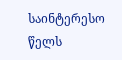საინტერესო წელს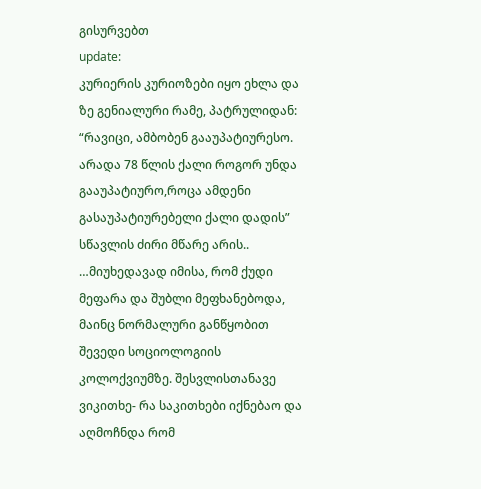გისურვებთ
update:
კურიერის კურიოზები იყო ეხლა და ზე გენიალური რამე, პატრულიდან:
“რავიცი, ამბობენ გააუპატიურესო. არადა 78 წლის ქალი როგორ უნდა გააუპატიურო,როცა ამდენი გასაუპატიურებელი ქალი დადის”
სწავლის ძირი მწარე არის..
…მიუხედავად იმისა, რომ ქუდი მეფარა და შუბლი მეფხანებოდა, მაინც ნორმალური განწყობით შევედი სოციოლოგიის კოლოქვიუმზე. შესვლისთანავე ვიკითხე- რა საკითხები იქნებაო და აღმოჩნდა რომ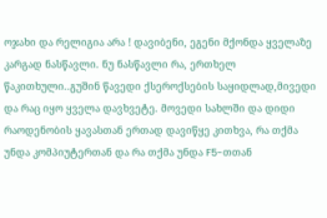ოჯახი და რელიგია არა ! დავიბენი, ეგენი მქონდა ყველაზე კარგად ნასწავლი. ნუ ნასწავლი რა, ერთხელ წაკითხული..გუშინ წავედი ქსეროქსების საყიდლად,მივედი და რაც იყო ყველა დავხვეტე. მოვედი სახლში და დიდი რაოდენობის ყავასთან ერთად დავიწყე კითხვა, რა თქმა უნდა კომპიუტერთან და რა თქმა უნდა F5-თთან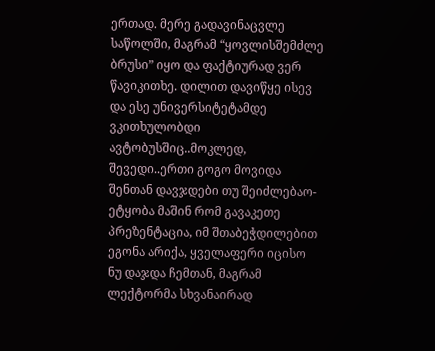ერთად. მერე გადავინაცვლე საწოლში, მაგრამ “ყოვლისშემძლე ბრუსი” იყო და ფაქტიურად ვერ წავიკითხე. დილით დავიწყე ისევ და ესე უნივერსიტეტამდე ვკითხულობდი ავტობუსშიც..მოკლედ, შევედი..ერთი გოგო მოვიდა შენთან დავჯდები თუ შეიძლებაო- ეტყობა მაშინ რომ გავაკეთე პრეზენტაცია, იმ შთაბეჭდილებით ეგონა არიქა, ყველაფერი იცისო
ნუ დაჯდა ჩემთან, მაგრამ ლექტორმა სხვანაირად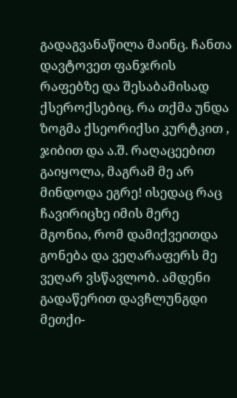გადაგვანაწილა მაინც. ჩანთა დავტოვეთ ფანჯრის რაფებზე და შესაბამისად ქსეროქსებიც. რა თქმა უნდა ზოგმა ქსეორიქსი კურტკით , ჯიბით და ა.შ. რაღაცეებით გაიყოლა, მაგრამ მე არ მინდოდა ეგრე! ისედაც რაც ჩავირიცხე იმის მერე მგონია, რომ დამიქვეითდა გონება და ვეღარაფერს მე ვეღარ ვსწავლობ. ამდენი გადაწერით დავჩლუნგდი მეთქი-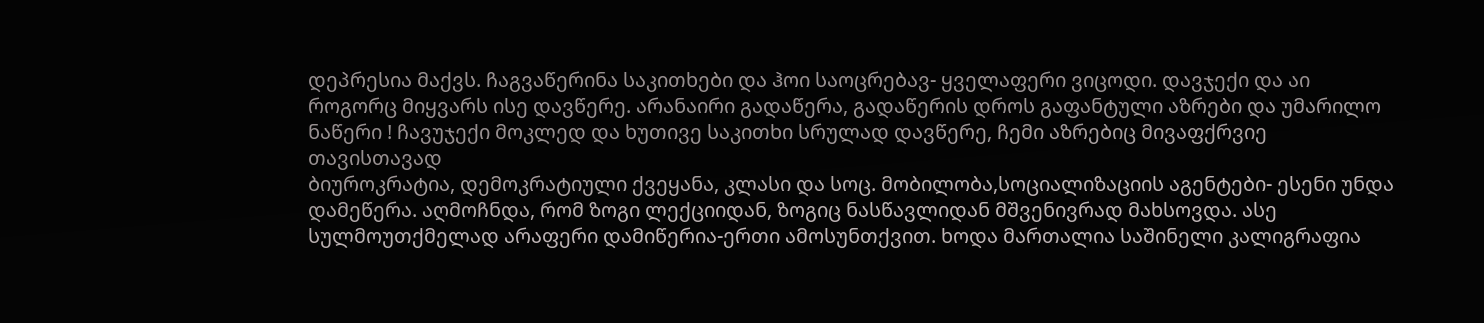დეპრესია მაქვს. ჩაგვაწერინა საკითხები და ჰოი საოცრებავ- ყველაფერი ვიცოდი. დავჯექი და აი როგორც მიყვარს ისე დავწერე. არანაირი გადაწერა, გადაწერის დროს გაფანტული აზრები და უმარილო ნაწერი ! ჩავუჯექი მოკლედ და ხუთივე საკითხი სრულად დავწერე, ჩემი აზრებიც მივაფქრვიე თავისთავად
ბიუროკრატია, დემოკრატიული ქვეყანა, კლასი და სოც. მობილობა,სოციალიზაციის აგენტები- ესენი უნდა დამეწერა. აღმოჩნდა, რომ ზოგი ლექციიდან, ზოგიც ნასწავლიდან მშვენივრად მახსოვდა. ასე სულმოუთქმელად არაფერი დამიწერია-ერთი ამოსუნთქვით. ხოდა მართალია საშინელი კალიგრაფია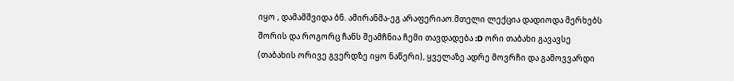იყო , დამამშვიდა ბნ. ამირანმა-ეგ არაფერიაო.მთელი ლექცია დადიოდა მერხებს შორის და როგორც ჩანს შეამჩნია ჩემი თავდადება :D ორი თაბახი გავავსე (თაბახის ორივე გვერდზე იყო ნაწერი), ყველაზე ადრე მოვრჩი და გამოვვარდი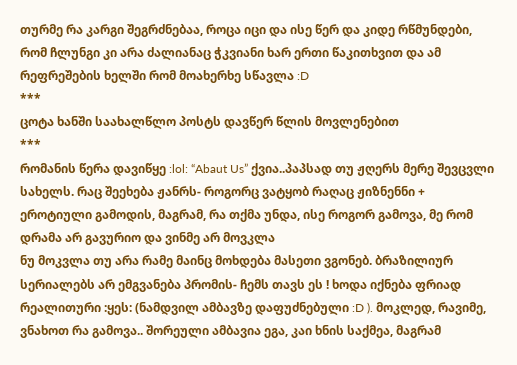თურმე რა კარგი შეგრძნებაა, როცა იცი და ისე წერ და კიდე რწმუნდები, რომ ჩლუნგი კი არა ძალიანაც ჭკვიანი ხარ ერთი წაკითხვით და ამ რეფრეშების ხელში რომ მოახერხე სწავლა :D
***
ცოტა ხანში საახალწლო პოსტს დავწერ წლის მოვლენებით
***
რომანის წერა დავიწყე :lol: “Abaut Us” ქვია..პაპსად თუ ჟღერს მერე შევცვლი სახელს. რაც შეეხება ჟანრს- როგორც ვატყობ რაღაც ჟიზნენნი + ეროტიული გამოდის, მაგრამ, რა თქმა უნდა, ისე როგორ გამოვა, მე რომ დრამა არ გავურიო და ვინმე არ მოვკლა
ნუ მოკვლა თუ არა რამე მაინც მოხდება მასეთი ვგონებ. ბრაზილიურ სერიალებს არ ემგვანება პრომის- ჩემს თავს ეს ! ხოდა იქნება ფრიად რეალითური :ყეს: (ნამდვილ ამბავზე დაფუძნებული :D ). მოკლედ, რავიმე, ვნახოთ რა გამოვა.. შორეული ამბავია ეგა, კაი ხნის საქმეა, მაგრამ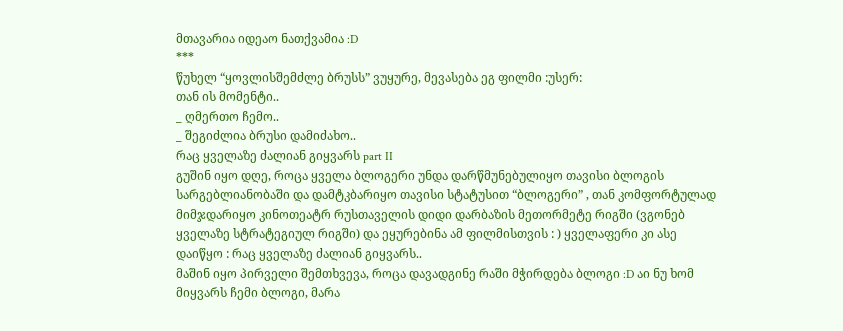მთავარია იდეაო ნათქვამია :D
***
წუხელ “ყოვლისშემძლე ბრუსს” ვუყურე, მევასება ეგ ფილმი :უსერ:
თან ის მომენტი..
_ ღმერთო ჩემო..
_ შეგიძლია ბრუსი დამიძახო..
რაც ყველაზე ძალიან გიყვარს part II
გუშინ იყო დღე, როცა ყველა ბლოგერი უნდა დარწმუნებულიყო თავისი ბლოგის სარგებლიანობაში და დამტკბარიყო თავისი სტატუსით “ბლოგერი” , თან კომფორტულად მიმჯდარიყო კინოთეატრ რუსთაველის დიდი დარბაზის მეთორმეტე რიგში (ვგონებ ყველაზე სტრატეგიულ რიგში) და ეყურებინა ამ ფილმისთვის : ) ყველაფერი კი ასე დაიწყო : რაც ყველაზე ძალიან გიყვარს..
მაშინ იყო პირველი შემთხვევა, როცა დავადგინე რაში მჭირდება ბლოგი :D აი ნუ ხომ მიყვარს ჩემი ბლოგი, მარა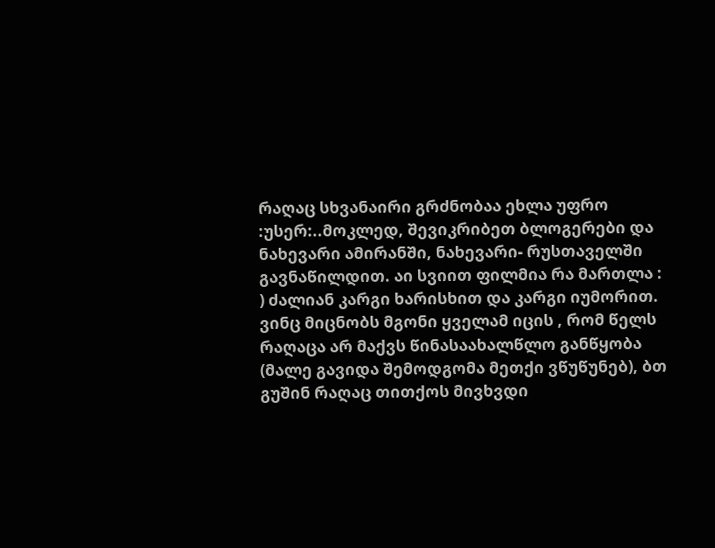რაღაც სხვანაირი გრძნობაა ეხლა უფრო :უსერ:..მოკლედ, შევიკრიბეთ ბლოგერები და ნახევარი ამირანში, ნახევარი- რუსთაველში გავნაწილდით. აი სვიით ფილმია რა მართლა : ) ძალიან კარგი ხარისხით და კარგი იუმორით. ვინც მიცნობს მგონი ყველამ იცის , რომ წელს რაღაცა არ მაქვს წინასაახალწლო განწყობა (მალე გავიდა შემოდგომა მეთქი ვწუწუნებ), ბთ გუშინ რაღაც თითქოს მივხვდი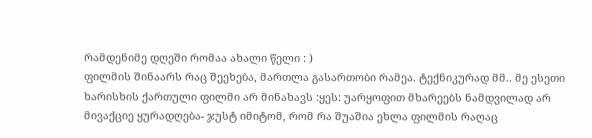რამდენიმე დღეში რომაა ახალი წელი : )
ფილმის შინაარს რაც შეეხება, მართლა გასართობი რამეა. ტექნიკურად მმ.. მე ესეთი ხარისხის ქართული ფილმი არ მინახავს :ყეს: უარყოფით მხარეებს ნამდვილად არ მივაქციე ყურადღება- ჯუსტ იმიტომ, რომ რა შუაშია ეხლა ფილმის რაღაც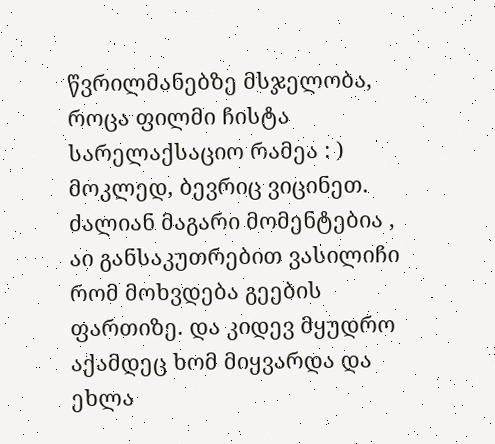წვრილმანებზე მსჯელობა, როცა ფილმი ჩისტა სარელაქსაციო რამეა : ) მოკლედ, ბევრიც ვიცინეთ. ძალიან მაგარი მომენტებია , აი განსაკუთრებით ვასილიჩი რომ მოხვდება გეების ფართიზე. და კიდევ მყუდრო აქამდეც ხომ მიყვარდა და ეხლა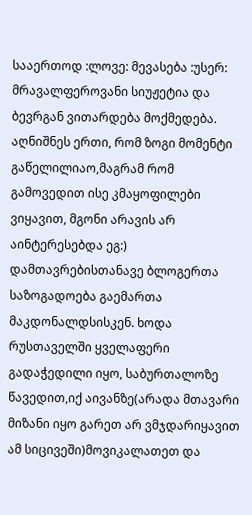სააერთოდ :ლოვე: მევასება :უსერ: მრავალფეროვანი სიუჟეტია და ბევრგან ვითარდება მოქმედება. აღნიშნეს ერთი, რომ ზოგი მომენტი გაწელილიაო,მაგრამ რომ გამოვედით ისე კმაყოფილები ვიყავით, მგონი არავის არ აინტერესებდა ეგ:)
დამთავრებისთანავე ბლოგერთა საზოგადოება გაემართა მაკდონალდსისკენ. ხოდა რუსთაველში ყველაფერი გადაჭედილი იყო, საბურთალოზე წავედით,იქ აივანზე(არადა მთავარი მიზანი იყო გარეთ არ ვმჯდარიყავით ამ სიცივეში)მოვიკალათეთ და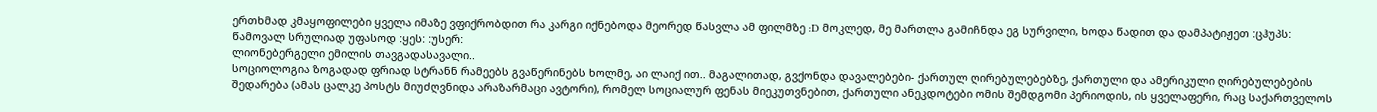ერთხმად კმაყოფილები ყველა იმაზე ვფიქრობდით რა კარგი იქნებოდა მეორედ წასვლა ამ ფილმზე :D მოკლედ, მე მართლა გამიჩნდა ეგ სურვილი, ხოდა წადით და დამპატიჟეთ :ცჰუპს: წამოვალ სრულიად უფასოდ :ყეს: :უსერ:
ლიონებერგელი ემილის თავგადასავალი..
სოციოლოგია ზოგადად ფრიად სტრანნ რამეებს გვაწერინებს ხოლმე, აი ლაიქ ით.. მაგალითად, გვქონდა დავალებები- ქართულ ღირებულებებზე, ქართული და ამერიკული ღირებულებების შედარება (ამას ცალკე პოსტს მიუძღვნიდა არაზარმაცი ავტორი), რომელ სოციალურ ფენას მიეკუთვნებით, ქართული ანეკდოტები ომის შემდგომი პერიოდის, ის ყველაფერი, რაც საქართველოს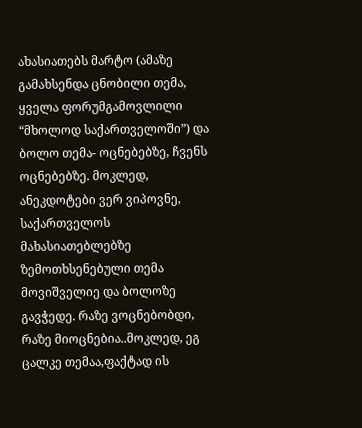ახასიათებს მარტო (ამაზე გამახსენდა ცნობილი თემა, ყველა ფორუმგამოვლილი “მხოლოდ საქართველოში”) და ბოლო თემა- ოცნებებზე, ჩვენს ოცნებებზე. მოკლედ, ანეკდოტები ვერ ვიპოვნე, საქართველოს მახასიათებლებზე ზემოთხსენებული თემა მოვიშველიე და ბოლოზე გავჭედე. რაზე ვოცნებობდი, რაზე მიოცნებია..მოკლედ, ეგ ცალკე თემაა,ფაქტად ის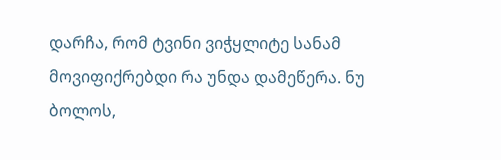დარჩა, რომ ტვინი ვიჭყლიტე სანამ მოვიფიქრებდი რა უნდა დამეწერა. ნუ ბოლოს,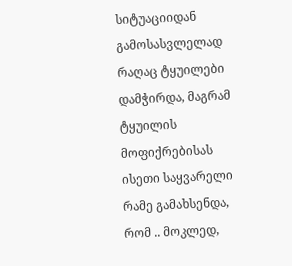სიტუაციიდან გამოსასვლელად რაღაც ტყუილები დამჭირდა, მაგრამ ტყუილის მოფიქრებისას ისეთი საყვარელი რამე გამახსენდა, რომ .. მოკლედ,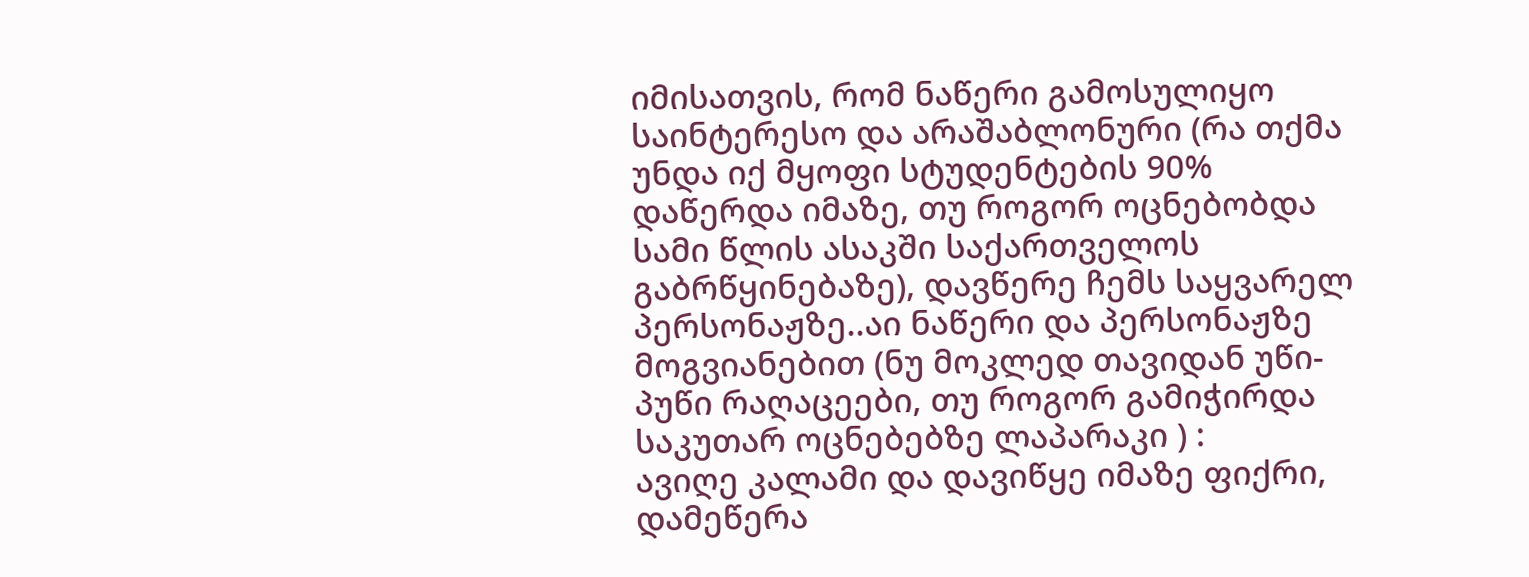იმისათვის, რომ ნაწერი გამოსულიყო საინტერესო და არაშაბლონური (რა თქმა უნდა იქ მყოფი სტუდენტების 90% დაწერდა იმაზე, თუ როგორ ოცნებობდა სამი წლის ასაკში საქართველოს გაბრწყინებაზე), დავწერე ჩემს საყვარელ პერსონაჟზე..აი ნაწერი და პერსონაჟზე მოგვიანებით (ნუ მოკლედ თავიდან უწი-პუწი რაღაცეები, თუ როგორ გამიჭირდა საკუთარ ოცნებებზე ლაპარაკი ) :
ავიღე კალამი და დავიწყე იმაზე ფიქრი, დამეწერა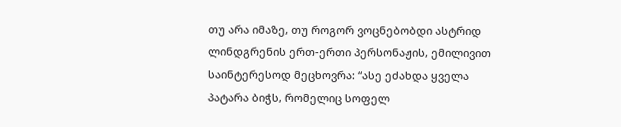თუ არა იმაზე, თუ როგორ ვოცნებობდი ასტრიდ ლინდგრენის ერთ-ერთი პერსონაჟის, ემილივით საინტერესოდ მეცხოვრა: “ასე ეძახდა ყველა პატარა ბიჭს, რომელიც სოფელ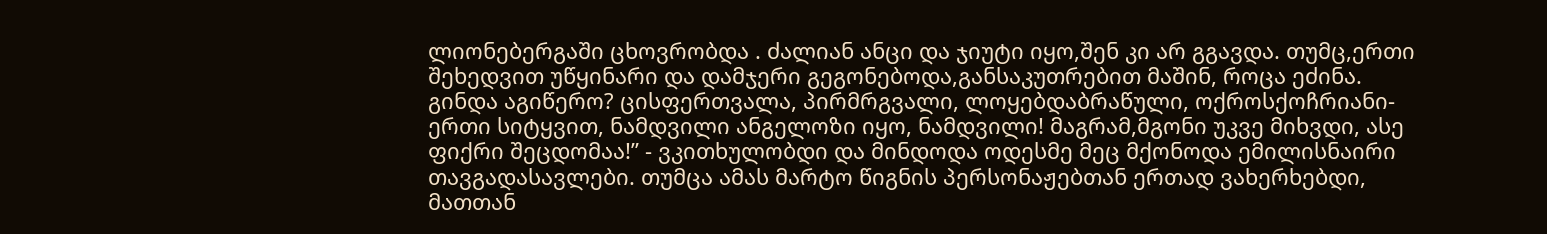ლიონებერგაში ცხოვრობდა . ძალიან ანცი და ჯიუტი იყო,შენ კი არ გგავდა. თუმც,ერთი შეხედვით უწყინარი და დამჯერი გეგონებოდა,განსაკუთრებით მაშინ, როცა ეძინა. გინდა აგიწერო? ცისფერთვალა, პირმრგვალი, ლოყებდაბრაწული, ოქროსქოჩრიანი-ერთი სიტყვით, ნამდვილი ანგელოზი იყო, ნამდვილი! მაგრამ,მგონი უკვე მიხვდი, ასე ფიქრი შეცდომაა!” - ვკითხულობდი და მინდოდა ოდესმე მეც მქონოდა ემილისნაირი თავგადასავლები. თუმცა ამას მარტო წიგნის პერსონაჟებთან ერთად ვახერხებდი, მათთან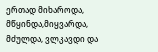ერთად მიხაროდა, მწყინდა,მიყვარდა, მძულდა, ვლკავდი და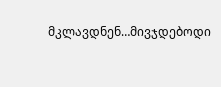მკლავდნენ…მივჯდებოდი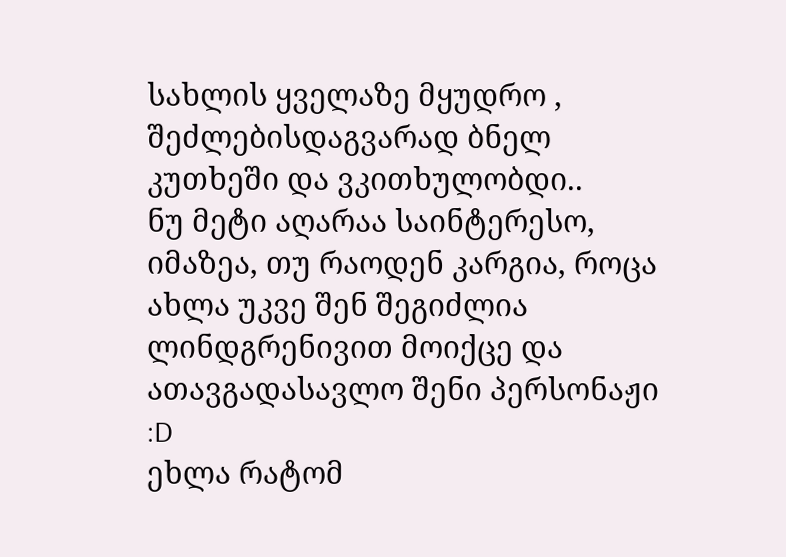სახლის ყველაზე მყუდრო , შეძლებისდაგვარად ბნელ კუთხეში და ვკითხულობდი..
ნუ მეტი აღარაა საინტერესო, იმაზეა, თუ რაოდენ კარგია, როცა ახლა უკვე შენ შეგიძლია ლინდგრენივით მოიქცე და ათავგადასავლო შენი პერსონაჟი :D
ეხლა რატომ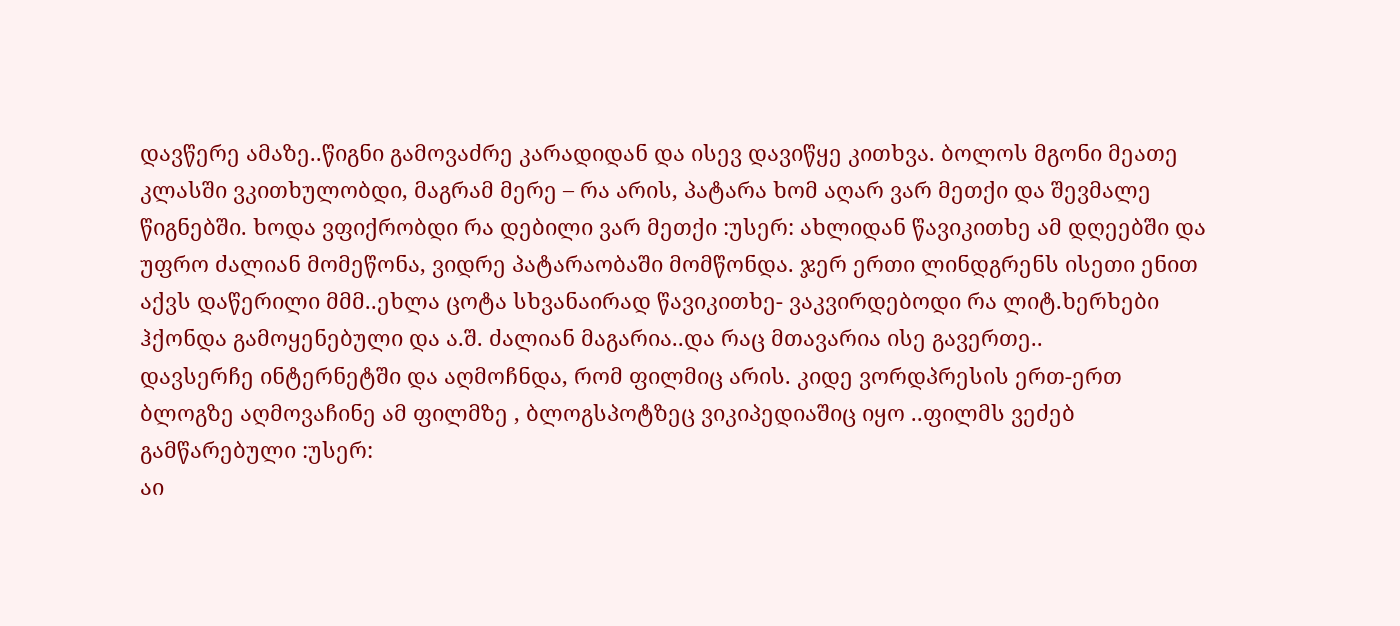დავწერე ამაზე..წიგნი გამოვაძრე კარადიდან და ისევ დავიწყე კითხვა. ბოლოს მგონი მეათე კლასში ვკითხულობდი, მაგრამ მერე – რა არის, პატარა ხომ აღარ ვარ მეთქი და შევმალე წიგნებში. ხოდა ვფიქრობდი რა დებილი ვარ მეთქი :უსერ: ახლიდან წავიკითხე ამ დღეებში და უფრო ძალიან მომეწონა, ვიდრე პატარაობაში მომწონდა. ჯერ ერთი ლინდგრენს ისეთი ენით აქვს დაწერილი მმმ..ეხლა ცოტა სხვანაირად წავიკითხე- ვაკვირდებოდი რა ლიტ.ხერხები ჰქონდა გამოყენებული და ა.შ. ძალიან მაგარია..და რაც მთავარია ისე გავერთე..
დავსერჩე ინტერნეტში და აღმოჩნდა, რომ ფილმიც არის. კიდე ვორდპრესის ერთ-ერთ ბლოგზე აღმოვაჩინე ამ ფილმზე , ბლოგსპოტზეც ვიკიპედიაშიც იყო ..ფილმს ვეძებ გამწარებული :უსერ:
აი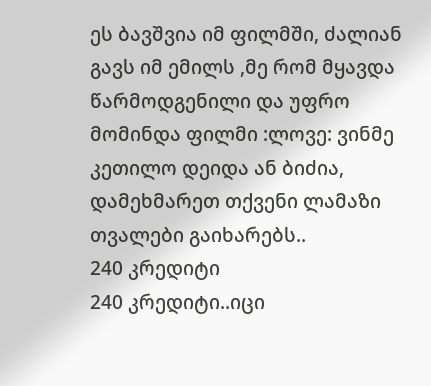ეს ბავშვია იმ ფილმში, ძალიან გავს იმ ემილს ,მე რომ მყავდა წარმოდგენილი და უფრო მომინდა ფილმი :ლოვე: ვინმე კეთილო დეიდა ან ბიძია, დამეხმარეთ თქვენი ლამაზი თვალები გაიხარებს..
240 კრედიტი
240 კრედიტი..იცი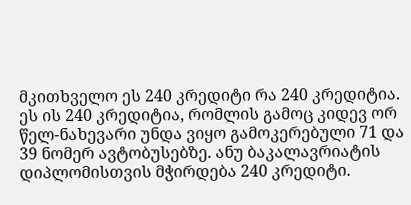მკითხველო ეს 240 კრედიტი რა 240 კრედიტია. ეს ის 240 კრედიტია, რომლის გამოც კიდევ ორ წელ-ნახევარი უნდა ვიყო გამოკერებული 71 და 39 ნომერ ავტობუსებზე. ანუ ბაკალავრიატის დიპლომისთვის მჭირდება 240 კრედიტი.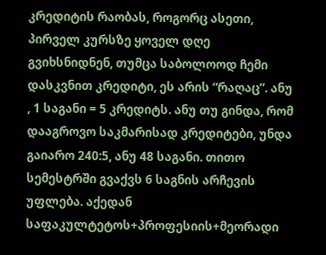კრედიტის რაობას, როგორც ასეთი, პირველ კურსზე ყოველ დღე გვიხსნიდნენ, თუმცა საბოლოოდ ჩემი დასკვნით კრედიტი, ეს არის “რაღაც”. ანუ , 1 საგანი = 5 კრედიტს. ანუ თუ გინდა, რომ დააგროვო საკმარისად კრედიტები, უნდა გაიარო 240:5, ანუ 48 საგანი. თითო სემესტრში გვაქვს 6 საგნის არჩევის უფლება. აქედან საფაკულტეტოს+პროფესიის+მეორადი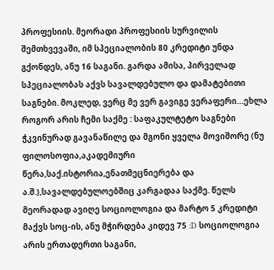პროფესიის. მეორადი პროფესიის სურვილის შემთხვევაში, იმ სპეციალობის 80 კრედიტი უნდა გქონდეს, ანუ 16 საგანი. გარდა ამისა, პირველად სპეციალობას აქვს სავალდებულო და დამატებითი საგნები. მოკლედ, ვერც მე ვერ გავიგე ვერაფერი…ეხლა როგორ არის ჩემი საქმე : საფაკულტეტო საგნები ჭკვინურად გავანაწილე და მგონი ყველა მოვიშორე (ნუ ფილოსოფია,აკადემიური წერა,საქ.ისტორია,ენათმეცნიერება და ა.შ.),სავალდებულოებშიც კარგადაა საქმე. წელს მეორადად ავიღე სოციოლოგია და მარტო 5 კრედიტი მაქვს სოც-ის, ანუ მჭირდება კიდევ 75 :D სოციოლოგია არის ერთადერთი საგანი,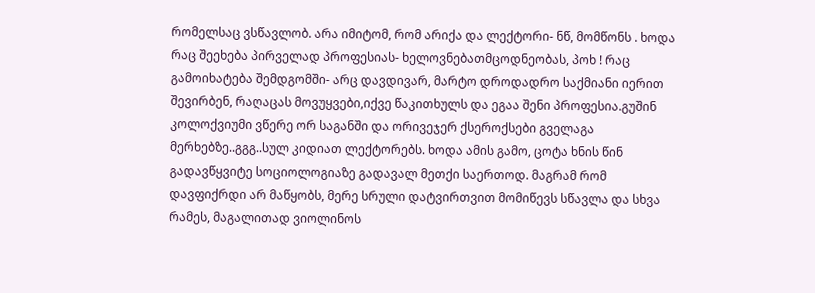რომელსაც ვსწავლობ. არა იმიტომ, რომ არიქა და ლექტორი- ნწ, მომწონს . ხოდა რაც შეეხება პირველად პროფესიას- ხელოვნებათმცოდნეობას, პოხ ! რაც გამოიხატება შემდგომში- არც დავდივარ, მარტო დროდადრო საქმიანი იერით შევირბენ, რაღაცას მოვუყვები,იქვე წაკითხულს და ეგაა შენი პროფესია.გუშინ კოლოქვიუმი ვწერე ორ საგანში და ორივეჯერ ქსეროქსები გველაგა მერხებზე..გგგ..სულ კიდიათ ლექტორებს. ხოდა ამის გამო, ცოტა ხნის წინ გადავწყვიტე სოციოლოგიაზე გადავალ მეთქი საერთოდ. მაგრამ რომ დავფიქრდი არ მაწყობს, მერე სრული დატვირთვით მომიწევს სწავლა და სხვა რამეს, მაგალითად ვიოლინოს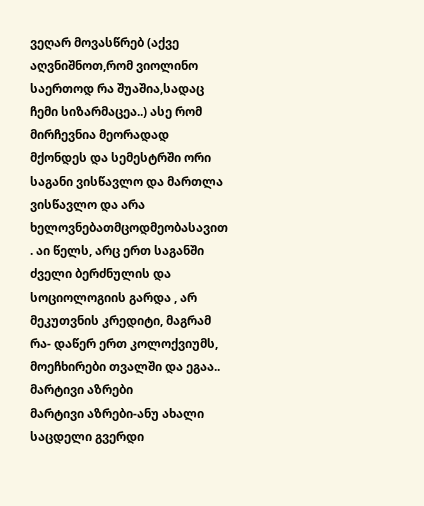ვეღარ მოვასწრებ (აქვე აღვნიშნოთ,რომ ვიოლინო საერთოდ რა შუაშია,სადაც ჩემი სიზარმაცეა..) ასე რომ მირჩევნია მეორადად მქონდეს და სემესტრში ორი საგანი ვისწავლო და მართლა ვისწავლო და არა ხელოვნებათმცოდმეობასავით . აი წელს, არც ერთ საგანში ძველი ბერძნულის და სოციოლოგიის გარდა , არ მეკუთვნის კრედიტი, მაგრამ რა- დაწერ ერთ კოლოქვიუმს, მოეჩხირები თვალში და ეგაა..
მარტივი აზრები
მარტივი აზრები-ანუ ახალი საცდელი გვერდი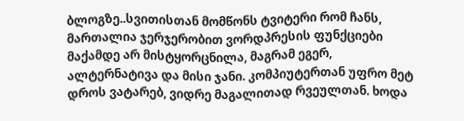ბლოგზე..სვითისთან მომწონს ტვიტერი რომ ჩანს, მართალია ჯერჯერობით ვორდპრესის ფუნქციები მაქამდე არ მისტყორცნილა, მაგრამ ეგერ, ალტერნატივა და მისი ჯანი. კომპიუტერთან უფრო მეტ დროს ვატარებ, ვიდრე მაგალითად რვეულთან. ხოდა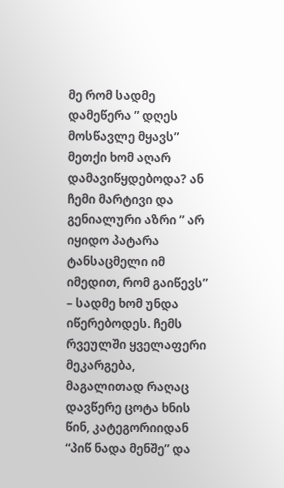მე რომ სადმე დამეწერა ” დღეს მოსწავლე მყავს” მეთქი ხომ აღარ დამავიწყდებოდა? ან ჩემი მარტივი და გენიალური აზრი ” არ იყიდო პატარა ტანსაცმელი იმ იმედით, რომ გაიწევს” – სადმე ხომ უნდა იწერებოდეს. ჩემს რვეულში ყველაფერი მეკარგება, მაგალითად რაღაც დავწერე ცოტა ხნის წინ, კატეგორიიდან “პიწ ნადა მენშე” და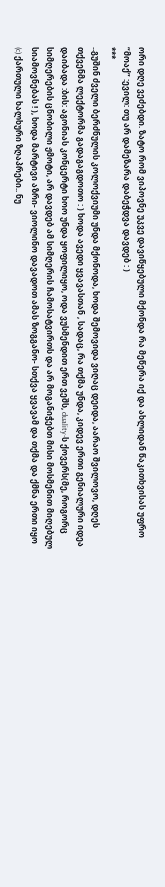ორი დღე ვეძებდი. ზატო რომ ვიპოვნე უკვე დავიწყებული მქონდა რა მეწერა იქ და ახლიდან წაკითხვისას უფრო “მოაქ” :ევილ: თუ არ დამეზარა დაბეჭდვა დავდებ : )
***
..გუშინ ძველი ბერძნულის კოლოქვიუმი უნდა მქონოდა, ხოდა შემოვიდა ვიღაც დეიდა, აარაო შვილოვო, დღეს თქვენმა ლექტორმა გადაგაგდოთო : ) ხოდა ავედი ყვავასთან , სადაც, რა თქმა უნდა, კიდევ ერთი გენიალური იდეა დაიბადა :ბის: აგონიას კონცერტი ხოო უნდა ყოფილიყო, ოდა ვუსმენდით ერთ ვეშს, duality-ს ქოვერს(მე, როგორც სიმღერების ცნობილი ჟმოტი, არ დავდებ ამ სიმღერის ჩამოსატვირთს და არ მოგანიჭებთ მისი მოსმენით მიღებულ სიამოვნებას ! ), ხოდა მარტივი აზრი- ვიოლინო დავადოთ ამას ზოგგანო- სთქვა ყვავამ და თქმა და ქმნა ერთი იყო (c) ქართული ხალხური ზღაპრები.. ნუ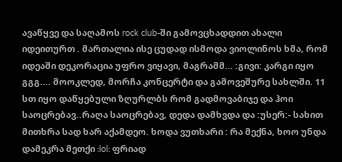ავაწყვე და საღამოს rock club-ში გამოვცხადდით ახალი იდეითურთ . მართალია ისე ცუდად ისმოდა ვიოლინოს ხმა, რომ იდეაში დეკორაცია უფრო ვიყავი, მაგრამმ… :გივი: კარგი იყო გგგ…. მოოკლედ, მორჩა კონცერტი და გამოვეშურე სახლში. 11 სთ იყო დაწყებული ზღურლბს რომ გადმოვაბიჯე და ჰოი საოცრებავ..რაღა საოცრებავ, დედა დამხვდა და :უსერ:- სახით მითხრა სად ხარ აქამდეო. ხოდა ვუთხარი : რა მექნა, ხოო უნდა დამეკრა მეთქი :lol: ფრიად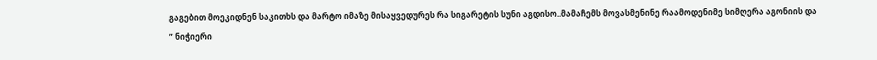გაგებით მოეკიდნენ საკითხს და მარტო იმაზე მისაყვედურეს რა სიგარეტის სუნი აგდისო..მამაჩემს მოვასმენინე რაამოდენიმე სიმღერა აგონიის და ” ნიჭიერი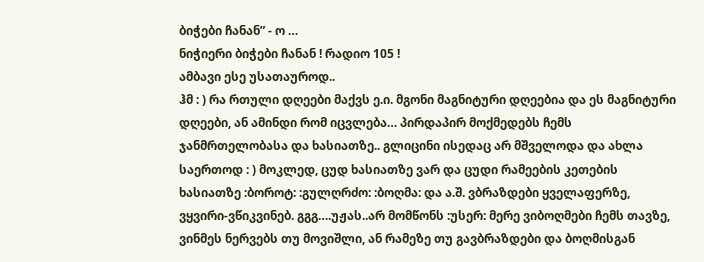ბიჭები ჩანან” - ო …
ნიჭიერი ბიჭები ჩანან ! რადიო 105 !
ამბავი ესე უსათაუროდ..
ჰმ : ) რა რთული დღეები მაქვს ე.ი. მგონი მაგნიტური დღეებია და ეს მაგნიტური დღეები, ან ამინდი რომ იცვლება… პირდაპირ მოქმედებს ჩემს ჯანმრთელობასა და ხასიათზე.. გლიცინი ისედაც არ მშველოდა და ახლა საერთოდ : ) მოკლედ, ცუდ ხასიათზე ვარ და ცუდი რამეების კეთების ხასიათზე :ბოროტ: :გულღრძო: :ბოღმა: და ა.შ. ვბრაზდები ყველაფერზე, ვყვირი-ვწიკვინებ. გგგ….უჟას..არ მომწონს :უსერ: მერე ვიბოღმები ჩემს თავზე, ვინმეს ნერვებს თუ მოვიშლი, ან რამეზე თუ გავბრაზდები და ბოღმისგან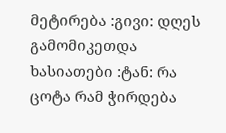მეტირება :გივი: დღეს გამომიკეთდა ხასიათები :ტან: რა ცოტა რამ ჭირდება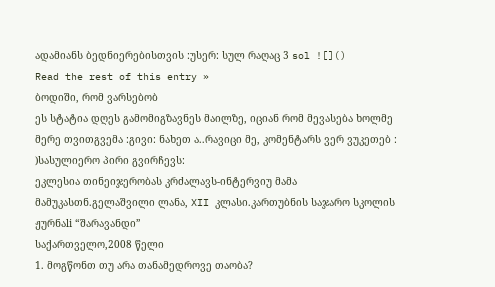ადამიანს ბედნიერებისთვის :უსერ: სულ რაღაც 3 sol ![]()
Read the rest of this entry »
ბოდიში, რომ ვარსებობ
ეს სტატია დღეს გამომიგზავნეს მაილზე, იციან რომ მევასება ხოლმე მერე თვითგვემა :გივი: ნახეთ ა..რავიცი მე, კომენტარს ვერ ვუკეთებ : )სასულიერო პირი გვირჩევს:
ეკლესია თინეიჯერობას კრძალავს-ინტერვიუ მამა მამუკასთნ.გელაშვილი ლანა, XII კლასი.კართუბნის საჯარო სკოლის ჟურნაli “შარავანდი”
საქართველო,2008 წელი
1. მოგწონთ თუ არა თანამედროვე თაობა?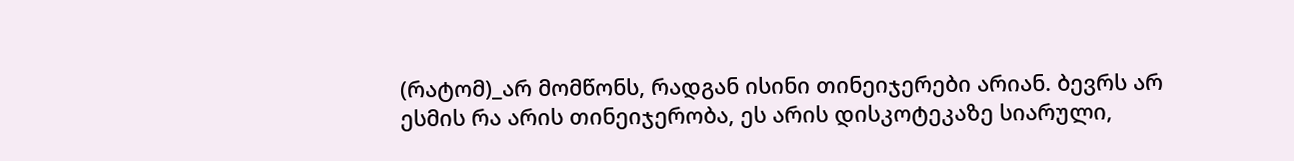(რატომ)_არ მომწონს, რადგან ისინი თინეიჯერები არიან. ბევრს არ ესმის რა არის თინეიჯერობა, ეს არის დისკოტეკაზე სიარული,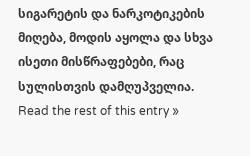სიგარეტის და ნარკოტიკების მიღება, მოდის აყოლა და სხვა ისეთი მისწრაფებები, რაც სულისთვის დამღუპველია.
Read the rest of this entry »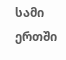სამი ერთში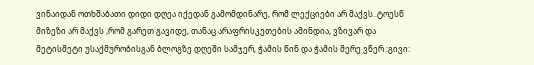ვინაიდან ოთხშაბათი დიდი დღეა იქედან გამომდინარე, რომ ლექციები არ მაქვს..ტოესწ მიზეზი არ მაქვს ,რომ გარეთ გავიდე, თანაც არაფრისკეთების ამინდია, ვზივარ და მეტისმეტი უსაქმურობისგან ბლოგზე დღეში სამჯერ, ჭამის წინ და ჭამის მერე ვწერ :გივი: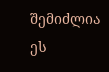შემიძლია ეს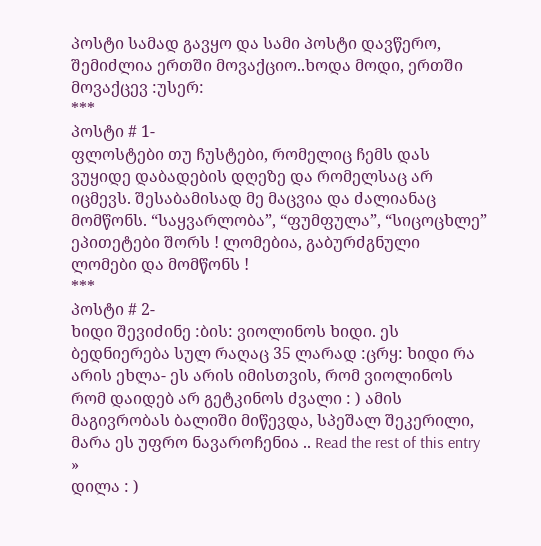პოსტი სამად გავყო და სამი პოსტი დავწერო, შემიძლია ერთში მოვაქციო..ხოდა მოდი, ერთში მოვაქცევ :უსერ:
***
პოსტი # 1-
ფლოსტები თუ ჩუსტები, რომელიც ჩემს დას ვუყიდე დაბადების დღეზე და რომელსაც არ იცმევს. შესაბამისად მე მაცვია და ძალიანაც მომწონს. “საყვარლობა”, “ფუმფულა”, “სიცოცხლე” ეპითეტები შორს ! ლომებია, გაბურძგნული ლომები და მომწონს !
***
პოსტი # 2-
ხიდი შევიძინე :ბის: ვიოლინოს ხიდი. ეს ბედნიერება სულ რაღაც 35 ლარად :ცრყ: ხიდი რა არის ეხლა- ეს არის იმისთვის, რომ ვიოლინოს რომ დაიდებ არ გეტკინოს ძვალი : ) ამის მაგივრობას ბალიში მიწევდა, სპეშალ შეკერილი, მარა ეს უფრო ნავაროჩენია .. Read the rest of this entry »
დილა : )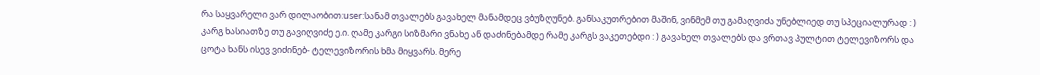რა საყვარელი ვარ დილაობით:user:სანამ თვალებს გავახელ მანამდეც ვბუზღუნებ. განსაკუთრებით მაშინ, ვინმემ თუ გამაღვიძა უნებლიედ თუ სპეციალურად : ) კარგ ხასიათზე თუ გავიღვიძე ე.ი. ღამე კარგი სიზმარი ვნახე ან დაძინებამდე რამე კარგს ვაკეთებდი : ) გავახელ თვალებს და ვრთავ პულტით ტელევიზორს და ცოტა ხანს ისევ ვიძინებ- ტელევიზორის ხმა მიყვარს. მერე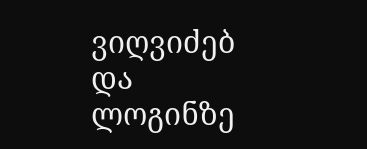ვიღვიძებ და ლოგინზე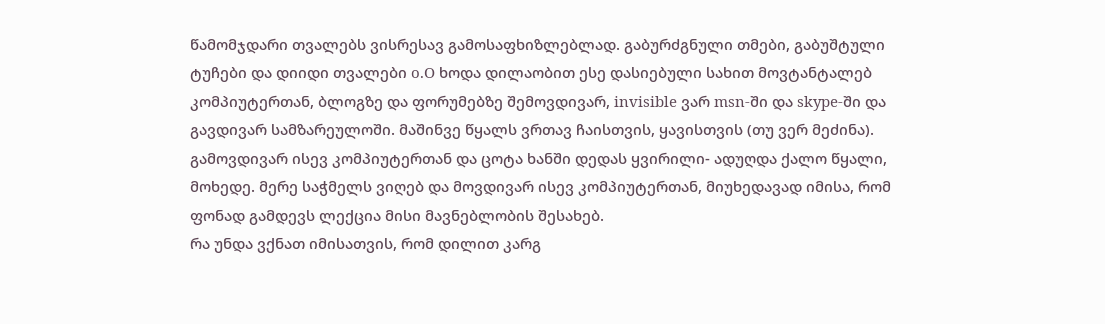წამომჯდარი თვალებს ვისრესავ გამოსაფხიზლებლად. გაბურძგნული თმები, გაბუშტული ტუჩები და დიიდი თვალები o.O ხოდა დილაობით ესე დასიებული სახით მოვტანტალებ კომპიუტერთან, ბლოგზე და ფორუმებზე შემოვდივარ, invisible ვარ msn-ში და skype-ში და გავდივარ სამზარეულოში. მაშინვე წყალს ვრთავ ჩაისთვის, ყავისთვის (თუ ვერ მეძინა). გამოვდივარ ისევ კომპიუტერთან და ცოტა ხანში დედას ყვირილი- ადუღდა ქალო წყალი, მოხედე. მერე საჭმელს ვიღებ და მოვდივარ ისევ კომპიუტერთან, მიუხედავად იმისა, რომ ფონად გამდევს ლექცია მისი მავნებლობის შესახებ.
რა უნდა ვქნათ იმისათვის, რომ დილით კარგ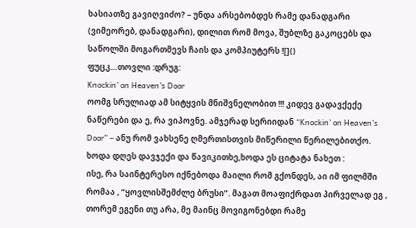ხასიათზე გავიღვიძო? – უნდა არსებობდეს რამე დანადგარი (ვიმეორებ, დანადგარი), დილით რომ მოვა, შუბლზე გაკოცებს და საწოლში მოგართმევს ჩაის და კომპიუტერს ![]()
ფუცკ…თოვლი :დრუგ:
Knockin’ on Heaven’s Door
ოომგ სრულიად ამ სიტყვის მნიშვნელობით !!! კიდევ გადავქექე ნაწერები და ე, რა ვიპოვნე. ამჯერად სერიიდან “Knockin’ on Heaven’s Door” – ანუ რომ ვახსენე ღმერთისთვის მიწერილი წერილებითქო. ხოდა დღეს დავჯექი და წავიკითხე,ხოდა ეს ციტატა ნახეთ :
ისე, რა საინტერესო იქნებოდა მაილი რომ გქონდეს, აი იმ ფილმში რომაა , “ყოვლისშემძლე ბრუსი”. მაგათ მოაფიქრდათ პირველად ეგ , თორემ ეგენი თუ არა, მე მაინც მოვიგონებდი რამე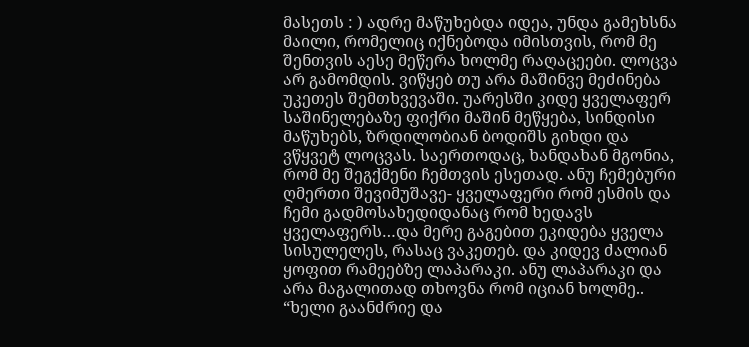მასეთს : ) ადრე მაწუხებდა იდეა, უნდა გამეხსნა მაილი, რომელიც იქნებოდა იმისთვის, რომ მე შენთვის აესე მეწერა ხოლმე რაღაცეები. ლოცვა არ გამომდის. ვიწყებ თუ არა მაშინვე მეძინება უკეთეს შემთხვევაში. უარესში კიდე ყველაფერ საშინელებაზე ფიქრი მაშინ მეწყება, სინდისი მაწუხებს, ზრდილობიან ბოდიშს გიხდი და ვწყვეტ ლოცვას. საერთოდაც, ხანდახან მგონია, რომ მე შეგქმენი ჩემთვის ესეთად. ანუ ჩემებური ღმერთი შევიმუშავე- ყველაფერი რომ ესმის და ჩემი გადმოსახედიდანაც რომ ხედავს ყველაფერს…და მერე გაგებით ეკიდება ყველა სისულელეს, რასაც ვაკეთებ. და კიდევ ძალიან ყოფით რამეებზე ლაპარაკი. ანუ ლაპარაკი და არა მაგალითად თხოვნა რომ იციან ხოლმე.. “ხელი გაანძრიე და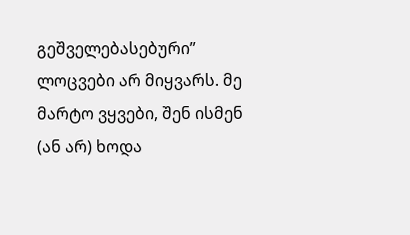გეშველებასებური” ლოცვები არ მიყვარს. მე მარტო ვყვები, შენ ისმენ (ან არ) ხოდა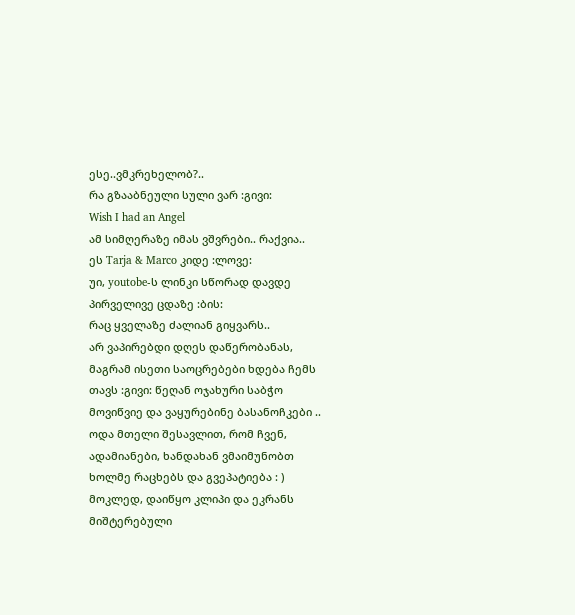ესე..ვმკრეხელობ?..
რა გზააბნეული სული ვარ :გივი:
Wish I had an Angel
ამ სიმღერაზე იმას ვშვრები.. რაქვია..
ეს Tarja & Marco კიდე :ლოვე:
უი, youtobe-ს ლინკი სწორად დავდე პირველივე ცდაზე :ბის:
რაც ყველაზე ძალიან გიყვარს..
არ ვაპირებდი დღეს დაწერობანას, მაგრამ ისეთი საოცრებები ხდება ჩემს თავს :გივი: წეღან ოჯახური საბჭო მოვიწვიე და ვაყურებინე ბასანოჩკები .. ოდა მთელი შესავლით, რომ ჩვენ, ადამიანები, ხანდახან ვმაიმუნობთ ხოლმე რაცხებს და გვეპატიება : ) მოკლედ, დაიწყო კლიპი და ეკრანს მიშტერებული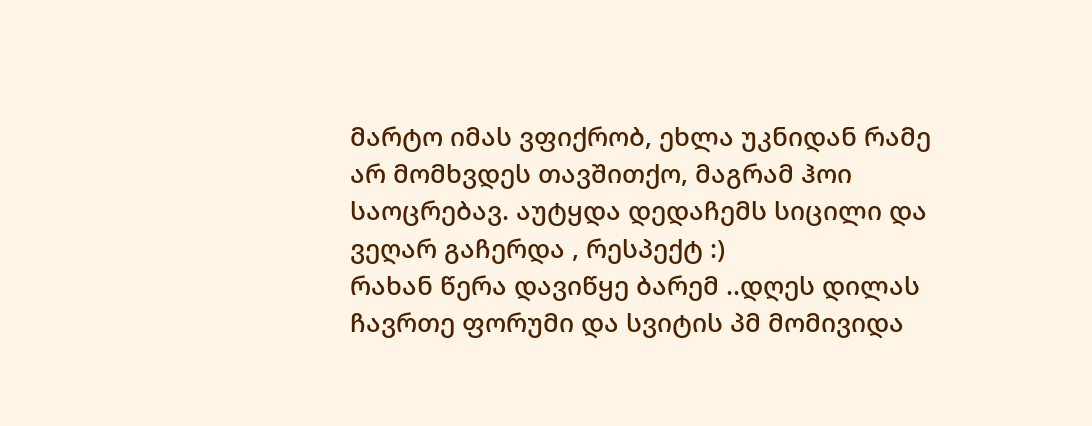მარტო იმას ვფიქრობ, ეხლა უკნიდან რამე არ მომხვდეს თავშითქო, მაგრამ ჰოი საოცრებავ. აუტყდა დედაჩემს სიცილი და ვეღარ გაჩერდა , რესპექტ :)
რახან წერა დავიწყე ბარემ ..დღეს დილას ჩავრთე ფორუმი და სვიტის პმ მომივიდა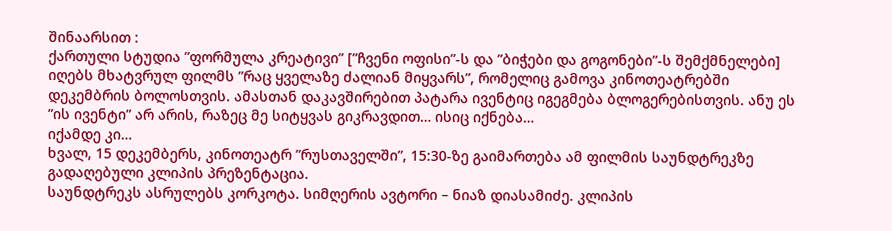შინაარსით :
ქართული სტუდია ”ფორმულა კრეატივი” [”ჩვენი ოფისი”-ს და ”ბიჭები და გოგონები”-ს შემქმნელები] იღებს მხატვრულ ფილმს ”რაც ყველაზე ძალიან მიყვარს”, რომელიც გამოვა კინოთეატრებში დეკემბრის ბოლოსთვის. ამასთან დაკავშირებით პატარა ივენტიც იგეგმება ბლოგერებისთვის. ანუ ეს ”ის ივენტი” არ არის, რაზეც მე სიტყვას გიკრავდით… ისიც იქნება…
იქამდე კი…
ხვალ, 15 დეკემბერს, კინოთეატრ ”რუსთაველში”, 15:30-ზე გაიმართება ამ ფილმის საუნდტრეკზე გადაღებული კლიპის პრეზენტაცია.
საუნდტრეკს ასრულებს კორკოტა. სიმღერის ავტორი – ნიაზ დიასამიძე. კლიპის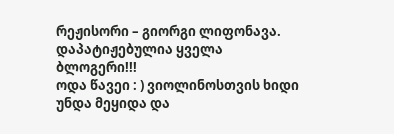რეჟისორი – გიორგი ლიფონავა.
დაპატიჟებულია ყველა ბლოგერი!!!
ოდა წავეი : ) ვიოლინოსთვის ხიდი უნდა მეყიდა და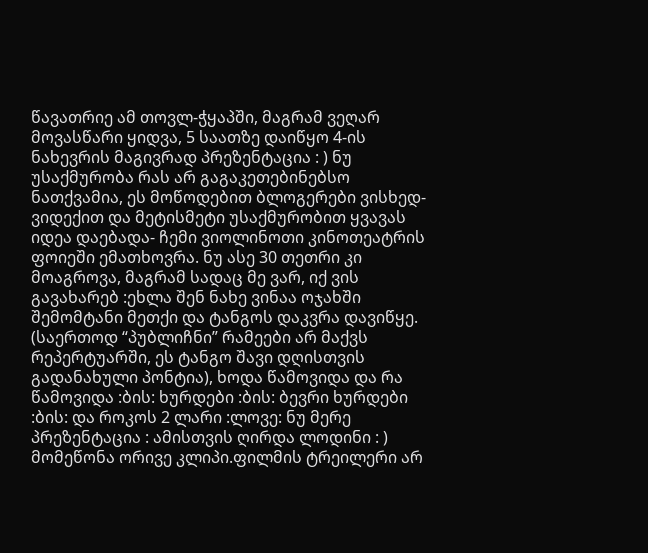წავათრიე ამ თოვლ-ჭყაპში, მაგრამ ვეღარ მოვასწარი ყიდვა, 5 საათზე დაიწყო 4-ის ნახევრის მაგივრად პრეზენტაცია : ) ნუ უსაქმურობა რას არ გაგაკეთებინებსო ნათქვამია, ეს მოწოდებით ბლოგერები ვისხედ-ვიდექით და მეტისმეტი უსაქმურობით ყვავას იდეა დაებადა- ჩემი ვიოლინოთი კინოთეატრის ფოიეში ემათხოვრა. ნუ ასე 30 თეთრი კი მოაგროვა, მაგრამ სადაც მე ვარ, იქ ვის გავახარებ :ეხლა შენ ნახე ვინაა ოჯახში შემომტანი მეთქი და ტანგოს დაკვრა დავიწყე. (საერთოდ “პუბლიჩნი” რამეები არ მაქვს რეპერტუარში, ეს ტანგო შავი დღისთვის გადანახული პონტია), ხოდა წამოვიდა და რა წამოვიდა :ბის: ხურდები :ბის: ბევრი ხურდები :ბის: და როკოს 2 ლარი :ლოვე: ნუ მერე პრეზენტაცია : ამისთვის ღირდა ლოდინი : ) მომეწონა ორივე კლიპი.ფილმის ტრეილერი არ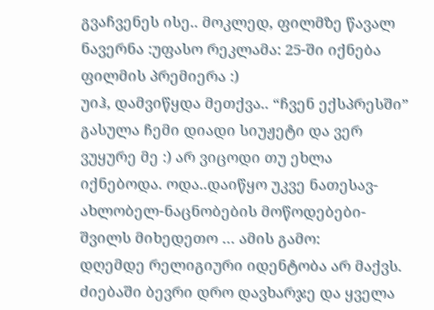გვაჩვენეს ისე.. მოკლედ, ფილმზე წავალ ნავერნა :უფასო რეკლამა: 25-ში იქნება ფილმის პრემიერა :)
უიჰ, დამვიწყდა მეთქვა.. “ჩვენ ექსპრესში” გასულა ჩემი დიადი სიუჟეტი და ვერ ვუყურე მე :) არ ვიცოდი თუ ეხლა იქნებოდა. ოდა..დაიწყო უკვე ნათესავ-ახლობელ-ნაცნობების მოწოდებები- შვილს მიხედეთო … ამის გამო:
დღემდე რელიგიური იდენტობა არ მაქვს. ძიებაში ბევრი დრო დავხარჯე და ყველა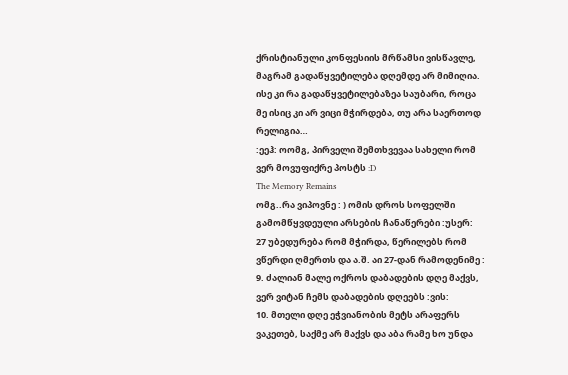ქრისტიანული კონფესიის მრწამსი ვისწავლე, მაგრამ გადაწყვეტილება დღემდე არ მიმიღია. ისე კი რა გადაწყვეტილებაზეა საუბარი, როცა მე ისიც კი არ ვიცი მჭირდება, თუ არა საერთოდ რელიგია…
:ეეჰ: ოომგ, პირველი შემთხვევაა სახელი რომ ვერ მოვუფიქრე პოსტს :D
The Memory Remains
ომგ..რა ვიპოვნე : ) ომის დროს სოფელში გამომწყვდეული არსების ჩანაწერები :უსერ:
27 უბედურება რომ მჭირდა, წერილებს რომ ვწერდი ღმერთს და ა.შ. აი 27-დან რამოდენიმე :
9. ძალიან მალე ოქროს დაბადების დღე მაქვს, ვერ ვიტან ჩემს დაბადების დღეებს :ვის:
10. მთელი დღე ეჭვიანობის მეტს არაფერს ვაკეთებ, საქმე არ მაქვს და აბა რამე ხო უნდა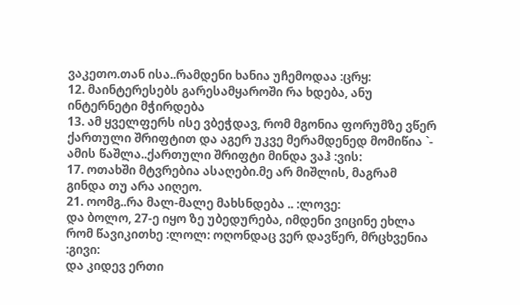ვაკეთო.თან ისა..რამდენი ხანია უჩემოდაა :ცრყ:
12. მაინტერესებს გარესამყაროში რა ხდება, ანუ ინტერნეტი მჭირდება
13. ამ ყველფერს ისე ვბეჭდავ, რომ მგონია ფორუმზე ვწერ ქართული შრიფტით და აგერ უკვე მერამდენედ მომიწია `- ამის წაშლა..ქართული შრიფტი მინდა ვაჰ :ვის:
17. ოთახში მტვრებია ასაღები.მე არ მიშლის, მაგრამ გინდა თუ არა აიღეო.
21. ოომგ..რა მალ-მალე მახსნდება .. :ლოვე:
და ბოლო, 27-ე იყო ზე უბედურება, იმდენი ვიცინე ეხლა რომ წავიკითხე :ლოლ: ოღონდაც ვერ დავწერ, მრცხვენია :გივი:
და კიდევ ერთი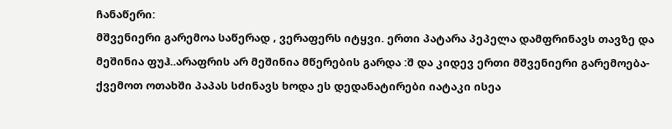ჩანაწერი:
მშვენიერი გარემოა საწერად , ვერაფერს იტყვი. ერთი პატარა პეპელა დამფრინავს თავზე და მეშინია ფუჰ..არაფრის არ მეშინია მწერების გარდა :შ და კიდევ ერთი მშვენიერი გარემოება- ქვემოთ ოთახში პაპას სძინავს ხოდა ეს დედანატირები იატაკი ისეა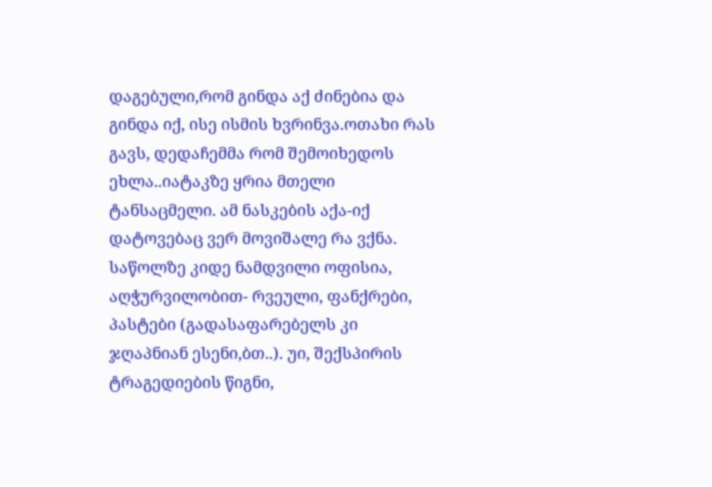დაგებული,რომ გინდა აქ ძინებია და გინდა იქ, ისე ისმის ხვრინვა.ოთახი რას გავს, დედაჩემმა რომ შემოიხედოს ეხლა..იატაკზე ყრია მთელი ტანსაცმელი. ამ ნასკების აქა-იქ დატოვებაც ვერ მოვიშალე რა ვქნა. საწოლზე კიდე ნამდვილი ოფისია, აღჭურვილობით- რვეული, ფანქრები, პასტები (გადასაფარებელს კი ჯღაპნიან ესენი,ბთ..). უი, შექსპირის ტრაგედიების წიგნი,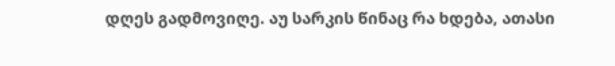დღეს გადმოვიღე. აუ სარკის წინაც რა ხდება, ათასი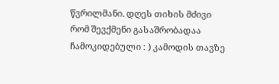წვრილმანი. დღეს თიხის მძივი რომ შევქმენი გასაშრობადაა ჩამოკიდებული : ) კამოდის თავზე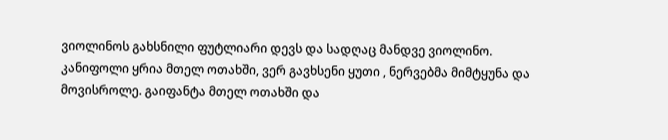ვიოლინოს გახსნილი ფუტლიარი დევს და სადღაც მანდვე ვიოლინო. კანიფოლი ყრია მთელ ოთახში, ვერ გავხსენი ყუთი , ნერვებმა მიმტყუნა და მოვისროლე. გაიფანტა მთელ ოთახში და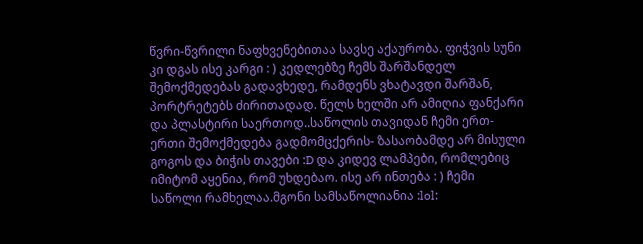წვრი-წვრილი ნაფხვენებითაა სავსე აქაურობა. ფიჭვის სუნი კი დგას ისე კარგი : ) კედლებზე ჩემს შარშანდელ შემოქმედებას გადავხედე, რამდენს ვხატავდი შარშან, პორტრეტებს ძირითადად. წელს ხელში არ ამიღია ფანქარი და პლასტირი საერთოდ..საწოლის თავიდან ჩემი ერთ-ერთი შემოქმედება გადმომცქერის- ზასაობამდე არ მისული გოგოს და ბიჭის თავები :D და კიდევ ლამპები, რომლებიც იმიტომ აყენია, რომ უხდებაო. ისე არ ინთება : ) ჩემი საწოლი რამხელაა.მგონი სამსაწოლიანია :lol: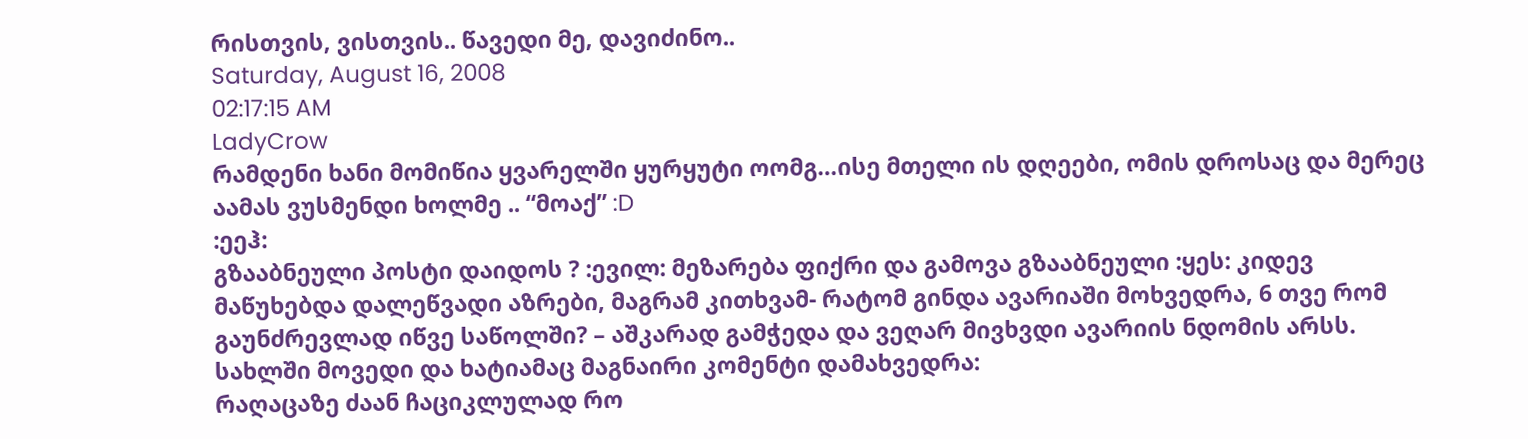რისთვის, ვისთვის.. წავედი მე, დავიძინო..
Saturday, August 16, 2008
02:17:15 AM
LadyCrow
რამდენი ხანი მომიწია ყვარელში ყურყუტი ოომგ…ისე მთელი ის დღეები, ომის დროსაც და მერეც აამას ვუსმენდი ხოლმე .. “მოაქ” :D
:ეეჰ:
გზააბნეული პოსტი დაიდოს ? :ევილ: მეზარება ფიქრი და გამოვა გზააბნეული :ყეს: კიდევ მაწუხებდა დალეწვადი აზრები, მაგრამ კითხვამ- რატომ გინდა ავარიაში მოხვედრა, 6 თვე რომ გაუნძრევლად იწვე საწოლში? – აშკარად გამჭედა და ვეღარ მივხვდი ავარიის ნდომის არსს. სახლში მოვედი და ხატიამაც მაგნაირი კომენტი დამახვედრა:
რაღაცაზე ძაან ჩაციკლულად რო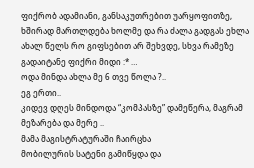ფიქრობ ადამიანი, განსაკუთრებით უარყოფითზე, ხშირად მართლდება ხოლმე და რა ძალა გადგას ეხლა ახალ წელს რო გიფსებით არ შეხვდე, სხვა რამეზე გადაიტანე ფიქრი მიდი :* …
ოდა მინდა ახლა მე 6 თვე წოლა ?..
ეგ ერთი..
კიდევ დღეს მინდოდა “კომპასზე” დამეწერა, მაგრამ მეზარება და მერე ..
მამა მაგისტრატურაში ჩაირცხა
მობილურის სატენი გამიწყდა და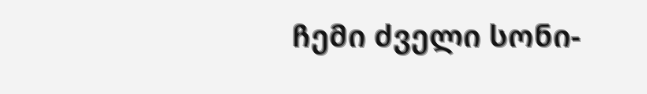ჩემი ძველი სონი-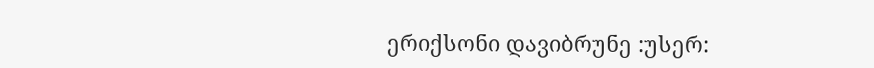ერიქსონი დავიბრუნე :უსერ: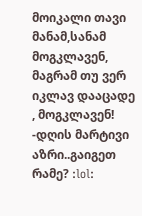მოიკალი თავი მანამ,სანამ მოგკლავენ, მაგრამ თუ ვერ იკლავ დააცადე , მოგკლავენ! -დღის მარტივი აზრი..გაიგეთ რამე? :lol: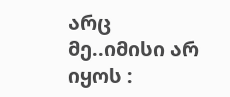არც მე..იმისი არ იყოს :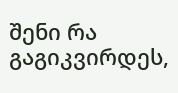შენი რა გაგიკვირდეს,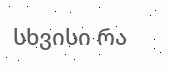სხვისი რა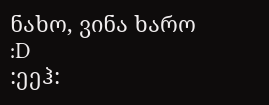ნახო, ვინა ხარო :D
:ეეჰ: